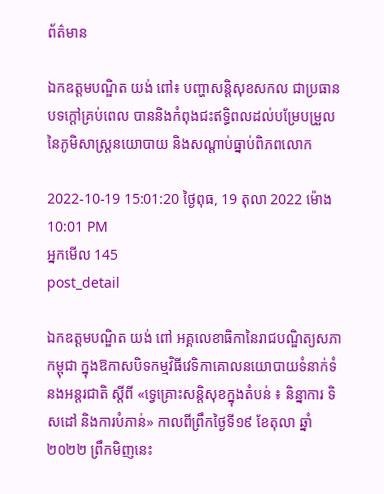ព័ត៌មាន

ឯកឧត្តមបណ្ឌិត យង់ ពៅ៖ បញ្ហាសន្តិសុខសកល ជាប្រធានបទក្ដៅគ្រប់ពេល បាននិងកំពុងជះឥទ្ធិពលដល់បម្រែបម្រួលនៃភូមិសាស្រ្តនយោបាយ និងសណ្តាប់ធ្នាប់ពិភពលោក

2022-10-19 15:01:20 ថ្ងៃពុធ, 19 តុលា 2022 ម៉ោង 10:01 PM
អ្នកមើល 145
post_detail

ឯកឧត្តមបណ្ឌិត យង់ ពៅ អគ្គលេខាធិកានៃរាជបណ្ឌិត្យសភាកម្ពុជា ក្នុងឱកាសបិទកម្មវិធីវេទិកាគោលនយោបាយទំនាក់ទំនងអន្តរជាតិ ស្តីពី «ទ្វេគ្រោះសន្តិសុខក្នុងតំបន់ ៖ និន្នាការ ទិសដៅ និងការបំភាន់» កាលពីព្រឹកថ្ងៃទី១៩ ខែតុលា ឆ្នាំ២០២២ ព្រឹកមិញនេះ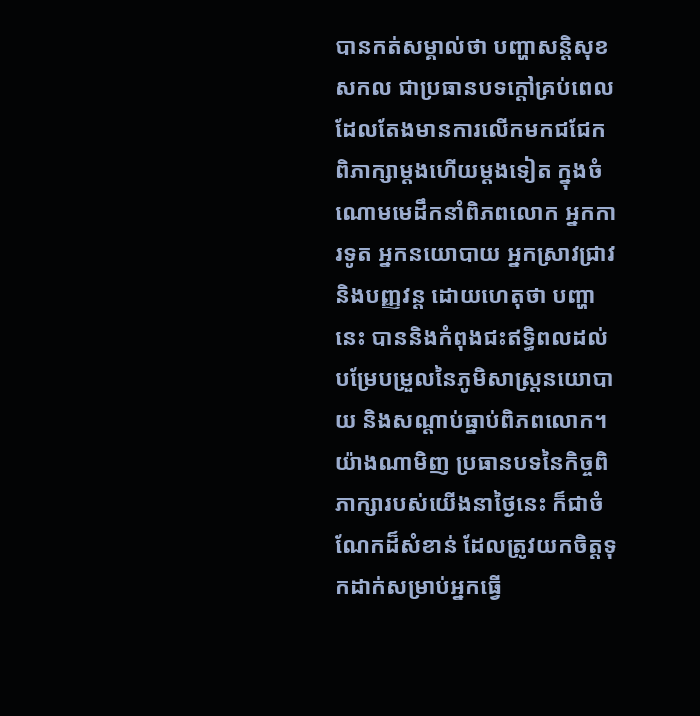បានកត់សម្គាល់ថា បញ្ហាសន្តិសុខសកល ជាប្រធានបទក្ដៅគ្រប់ពេល ដែលតែងមានការលើកមកជជែកពិភាក្សាម្ដងហើយម្ដងទៀត ក្នុងចំណោមមេដឹកនាំពិភពលោក អ្នកការទូត អ្នកនយោបាយ អ្នកស្រាវជ្រាវ និងបញ្ញវន្ត ដោយហេតុថា បញ្ហានេះ បាននិងកំពុងជះឥទ្ធិពលដល់បម្រែបម្រួលនៃភូមិសាស្រ្តនយោបាយ និងសណ្តាប់ធ្នាប់ពិភពលោក។ យ៉ាងណាមិញ ប្រធានបទនៃកិច្ចពិភាក្សារបស់យើងនាថ្ងៃនេះ ក៏ជាចំណែកដ៏សំខាន់ ដែលត្រូវយកចិត្តទុកដាក់សម្រាប់អ្នកធ្វើ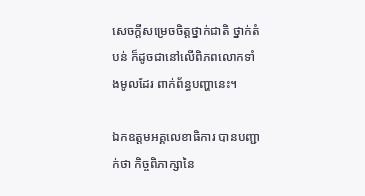សេចក្តីសម្រេចចិត្តថ្នាក់ជាតិ ថ្នាក់តំបន់ ក៏ដូចជានៅលើពិភពលោកទាំងមូលដែរ ពាក់ព័ន្ធបញ្ហានេះ។

ឯកឧត្តមអគ្គលេខាធិការ បានបញ្ជាក់ថា កិច្ចពិភាក្សានៃ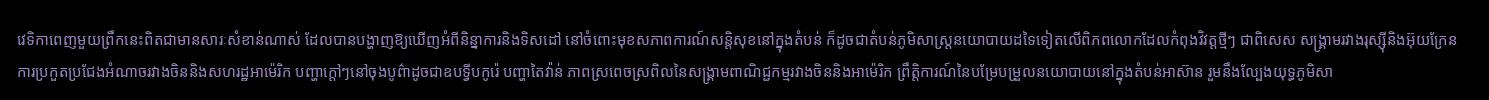វេទិកាពេញមួយព្រឹកនេះពិតជាមានសារៈសំខាន់ណាស់ ដែលបានបង្ហាញឱ្យឃើញអំពីនិន្នាការនិងទិសដៅ នៅចំពោះមុខសភាពការណ៍សន្តិសុខនៅក្នុងតំបន់ ក៏ដូចជាតំបន់ភូមិសាស្ត្រនយោបាយដទៃទៀតលើពិភពលោកដែលកំពុងវិវត្តថ្មីៗ ជាពិសេស សង្រ្គាមរវាងរុស្ស៊ីនិងអ៊ុយក្រែន ការប្រកួតប្រជែងអំណាចរវាងចិននិងសហរដ្ឋអាម៉េរិក បញ្ហាក្ដៅៗនៅចុងបូព៌ាដូចជាឧបទ្វីបកូរ៉េ បញ្ហាតៃវ៉ាន់ ភាពស្រពេចស្រពិលនៃសង្គ្រាមពាណិជ្ជកម្មរវាងចិននិងអាម៉េរិក ព្រឹត្តិការណ៍នៃបម្រែបម្រួលនយោបាយនៅក្នុងតំបន់អាស៊ាន រួមនឹងល្បែងយុទ្ធភូមិសា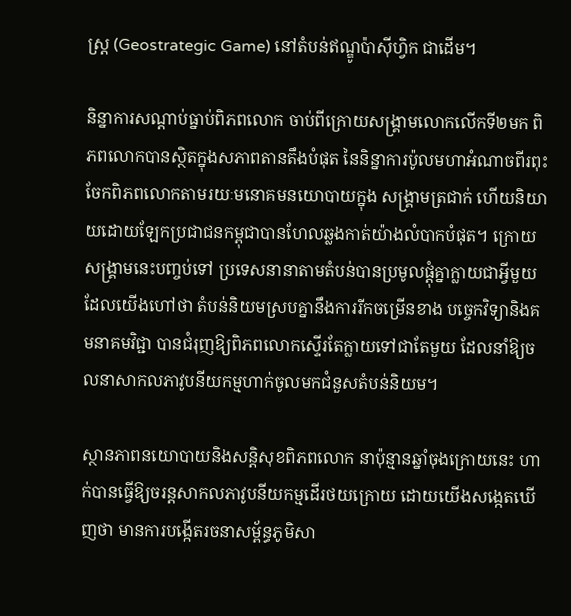ស្រ្ត (Geostrategic Game) នៅតំបន់ឥណ្ឌូប៉ាស៊ីហ្វិក ជាដើម។

និន្នាការសណ្ដាប់ធ្នាប់ពិភពលោក ចាប់ពីក្រោយសង្រ្គាមលោកលើកទី២មក ពិភពលោកបានស្ថិតក្នុងសភាពតានតឹងបំផុត នៃនិន្នាការប៉ូលមហាអំណាចពីរពុះចែកពិភពលោកតាមរយៈមនោគមនយោបាយក្នុង សង្រ្គាមត្រជាក់ ហើយនិយាយដោយឡែកប្រជាជនកម្ពុជាបានហែលឆ្លងកាត់យ៉ាងលំបាកបំផុត។ ក្រោយសង្រ្គាមនេះបញ្ចប់ទៅ ប្រទេសនានាតាមតំបន់បានប្រមូលផ្ដុំគ្នាក្លាយជាអ្វីមួយដែលយើងហៅថា តំបន់និយមស្របគ្នានឹងការរីកចម្រើនខាង បច្ចេកវិទ្យានិងគមនាគមវិជ្ជា បានជំរុញឱ្យពិភពលោកស្ទើរតែក្លាយទៅជាតែមួយ ដែលនាំឱ្យចលនាសាកលភាវូបនីយកម្មហាក់ចូលមកជំនួសតំបន់និយម។

ស្ថានភាពនយោបាយនិងសន្តិសុខពិភពលោក នាប៉ុន្មានឆ្នាំចុងក្រោយនេះ ហាក់បានធ្វើឱ្យចរន្តសាកលភាវូបនីយកម្មដើរថយក្រោយ ដោយយើងសង្កេតឃើញថា មានការបង្កើតរចនាសម្ព័ន្ធភូមិសា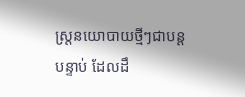ស្ត្រនយោបាយថ្មីៗជាបន្តបន្ទាប់ ដែលដឹ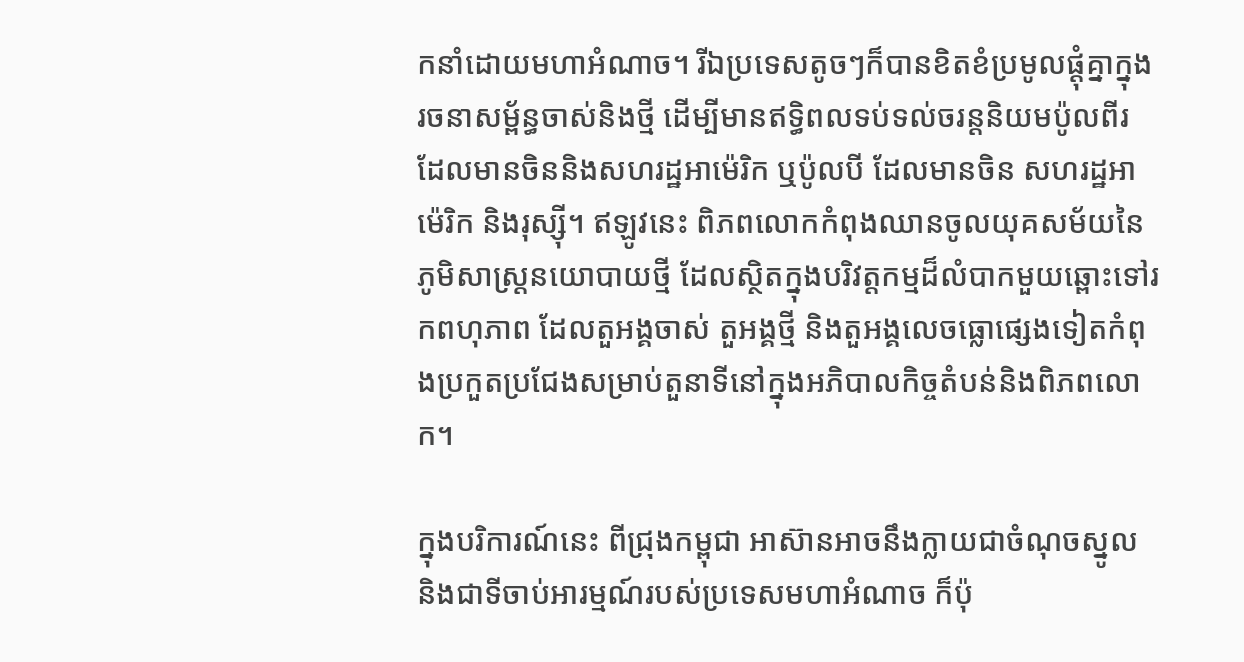កនាំដោយមហាអំណាច។ រីឯប្រទេសតូចៗក៏បានខិតខំប្រមូលផ្ដុំគ្នាក្នុងរចនាសម្ព័ន្ធចាស់និងថ្មី ដើម្បីមានឥទ្ធិពលទប់ទល់ចរន្តនិយមប៉ូលពីរ ដែលមានចិននិងសហរដ្ឋអាម៉េរិក ឬប៉ូលបី ដែលមានចិន សហរដ្ឋអាម៉េរិក និងរុស្ស៊ី។ ឥឡូវនេះ ពិភពលោកកំពុងឈានចូលយុគសម័យនៃភូមិសាស្ត្រនយោបាយថ្មី ដែលស្ថិតក្នុងបរិវត្តកម្មដ៏លំបាកមួយឆ្ពោះទៅរកពហុភាព ដែលតួអង្គចាស់ តួអង្គថ្មី និងតួអង្គលេចធ្លោផ្សេងទៀតកំពុងប្រកួតប្រជែងសម្រាប់តួនាទីនៅក្នុងអភិបាលកិច្ចតំបន់និងពិភពលោក។

ក្នុងបរិការណ៍នេះ ពីជ្រុងកម្ពុជា អាស៊ានអាចនឹងក្លាយជាចំណុចស្នូល និងជាទីចាប់អារម្មណ៍របស់ប្រទេសមហាអំណាច ក៏ប៉ុ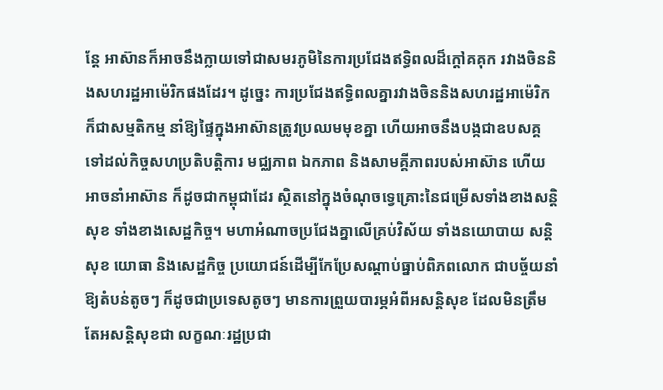ន្តែ អាស៊ានក៏អាចនឹងក្លាយទៅជាសមរភូមិនៃការប្រជែងឥទ្ធិពលដ៏ក្តៅគគុក រវាងចិននិងសហរដ្ឋអាម៉េរិកផងដែរ។ ដូច្នេះ ការប្រជែងឥទ្ធិពលគ្នារវាងចិននិងសហរដ្ឋអាម៉េរិក ក៏ជាសម្មតិកម្ម នាំឱ្យផ្ទៃក្នុងអាស៊ានត្រូវប្រឈមមុខគ្នា ហើយអាចនឹងបង្កជាឧបសគ្គទៅដល់កិច្ចសហប្រតិបត្តិការ មជ្ឈភាព ឯកភាព និងសាមគ្គីភាពរបស់អាស៊ាន ហើយអាចនាំអាស៊ាន ក៏ដូចជាកម្ពុជាដែរ ស្ថិតនៅក្នុងចំណុចទ្វេគ្រោះនៃជម្រើសទាំងខាងសន្តិសុខ ទាំងខាងសេដ្ឋកិច្ច។ មហាអំណាចប្រជែងគ្នាលើគ្រប់វិស័យ ទាំងនយោបាយ សន្តិសុខ យោធា និងសេដ្ឋកិច្ច ប្រយោជន៍ដើម្បីកែប្រែសណ្ដាប់ធ្នាប់ពិភពលោក ជាបច្ច័យនាំឱ្យតំបន់តូចៗ ក៏ដូចជាប្រទេសតូចៗ មានការព្រួយបារម្ភអំពីអសន្តិសុខ ដែលមិនត្រឹមតែអសន្តិសុខជា លក្ខណៈរដ្ឋប្រជា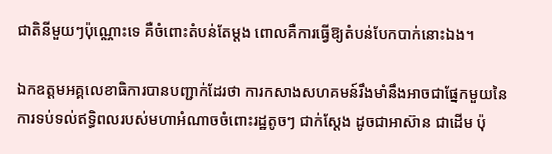ជាតិនីមួយៗប៉ុណ្ណោះទេ គឺចំពោះតំបន់តែម្ដង ពោលគឺការធ្វើឱ្យតំបន់បែកបាក់នោះឯង។

ឯកឧត្ដមអគ្គលេខាធិការបានបញ្ជាក់ដែរថា ការកសាងសហគមន៍រឹងមាំនឹងអាចជាផ្នែកមួយនៃការទប់ទល់ឥទ្ធិពលរបស់មហាអំណាចចំពោះរដ្ឋតូចៗ ជាក់ស្ដែង ដូចជាអាស៊ាន ជាដើម ប៉ុ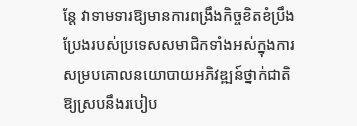ន្តែ វាទាមទារឱ្យមានការពង្រឹងកិច្ចខិតខំប្រឹងប្រែងរបស់ប្រទេសសមាជិកទាំងអស់ក្នុងការសម្របគោលនយោបាយអភិវឌ្ឍន៍ថ្នាក់ជាតិ ឱ្យស្របនឹងរបៀប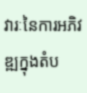វារៈនៃការអភិវឌ្ឍក្នុងតំប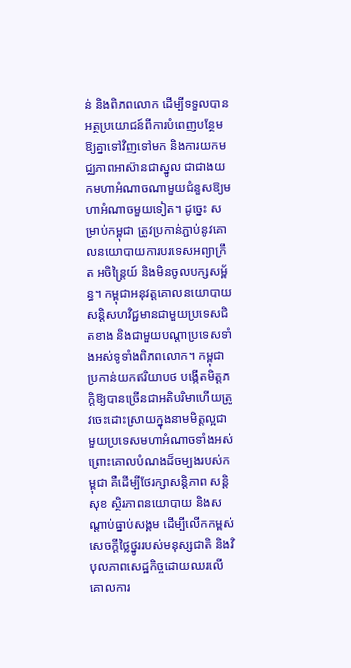ន់ និងពិភពលោក ដើម្បីទទួលបានអត្ថប្រយោជន៍ពីការបំពេញបន្ថែមឱ្យគ្នាទៅវិញទៅមក និងការយកមជ្ឈភាពអាស៊ានជាស្នូល ជាជាងយកមហាអំណាចណាមួយជំនួសឱ្យមហាអំណាចមួយទៀត។ ដូច្នេះ សម្រាប់កម្ពុជា ត្រូវប្រកាន់ភ្ជាប់នូវគោលនយោបាយការបរទេសអព្យាក្រឹត អចិន្ដ្រៃយ៍ និងមិនចូលបក្សសម្ព័ន្ធ។ កម្ពុជាអនុវត្ដគោលនយោបាយសន្ដិសហវិជ្ជមានជាមួយប្រទេសជិតខាង និងជាមួយបណ្ដាប្រទេសទាំងអស់ទូទាំងពិភពលោក។ កម្ពុជាប្រកាន់យកឥរិយាបថ បង្កើតមិត្ដភក្ដិឱ្យបានច្រើនជាអតិបរិមាហើយត្រូវចេះដោះស្រាយក្នុងនាមមិត្ដល្អជាមួយប្រទេសមហាអំណាចទាំងអស់ ព្រោះគោលបំណងដ៏ចម្បងរបស់កម្ពុជា គឺដើម្បីថែរក្សាសន្ដិភាព សន្តិសុខ ស្ថិរភាពនយោបាយ និងសណ្ដាប់ធ្នាប់សង្គម ដើម្បីលើកកម្ពស់សេចក្ដីថ្លៃថ្នូររបស់មនុស្សជាតិ និងវិបុលភាពសេដ្ឋកិច្ចដោយឈរលើគោលការ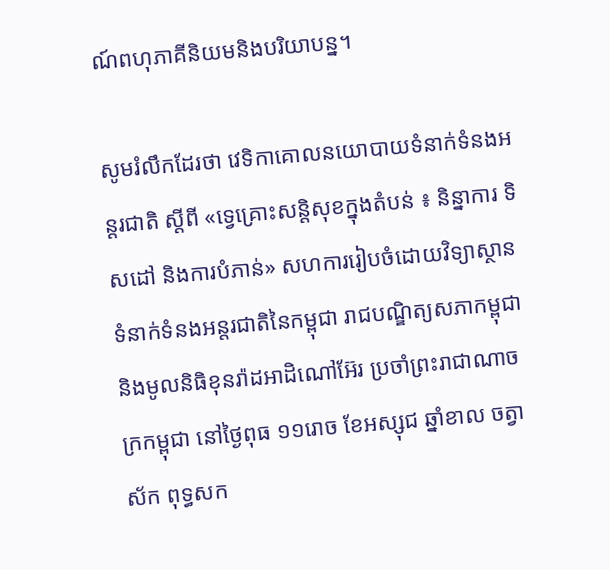ណ៍ពហុភាគីនិយមនិងបរិយាបន្ន។

សូមរំលឹកដែរថា វេទិកាគោលនយោបាយទំនាក់ទំនងអន្តរជាតិ ស្តីពី «ទ្វេគ្រោះសន្តិសុខក្នុងតំបន់ ៖ និន្នាការ ទិសដៅ និងការបំភាន់» សហការរៀបចំដោយវិទ្យាស្ថានទំនាក់ទំនងអន្តរជាតិនៃកម្ពុជា រាជបណ្ឌិត្យសភាកម្ពុជា និងមូលនិធិខុនរ៉ាដអាដិណៅអ៊ែរ ប្រចាំព្រះរាជាណាចក្រកម្ពុជា នៅថ្ងៃពុធ ១១រោច ខែអស្សុជ ឆ្នាំខាល ចត្វាស័ក ពុទ្ធសក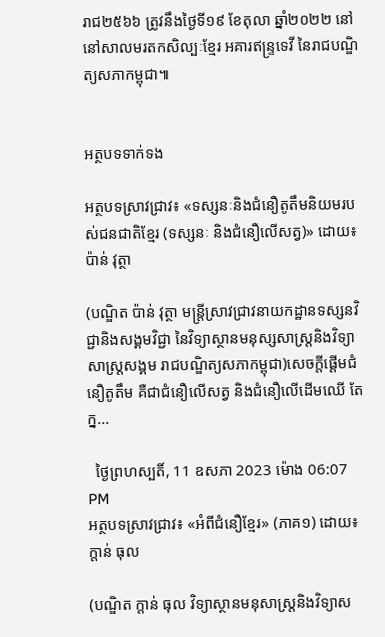រាជ២៥៦៦ ត្រូវនឹងថ្ងៃទី១៩ ខែតុលា ឆ្នាំ២០២២ នៅនៅសាលមរតកសិល្បៈខ្មែរ អគារឥន្ទ្រទេវី នៃរាជបណ្ឌិត្យសភាកម្ពុជា៕


អត្ថបទទាក់ទង

អត្ថបទស្រាវជ្រាវ៖ «ទស្សនៈនិងជំនឿតូតឹមនិយមរបស់ជនជាតិខ្មែរ (ទស្សនៈ និងជំនឿលើសត្វ)» ដោយ៖ ប៉ាន់ វុត្ថា

(បណ្ឌិត ប៉ាន់ វុត្ថា មន្រ្តីស្រាវជ្រាវនាយកដ្ឋានទស្សនវិជ្ជានិងសង្គមវិជ្ជា នៃវិទ្យាស្ថានមនុស្សសាស្រ្តនិងវិទ្យាសាស្រ្តសង្គម រាជបណ្ឌិត្យសភាកម្ពុជា)សេចក្តីផ្តើមជំនឿតូតឹម គឺជាជំនឿលើសត្វ និងជំនឿលើដើមឈើ តែក្ន...

  ថ្ងៃព្រហស្បតិ៍, 11 ឧសភា 2023 ម៉ោង 06:07 PM
អត្ថបទស្រាវជ្រាវ៖ «អំពីជំនឿខ្មែរ» (ភាគ១) ដោយ៖ ក្តាន់ ធុល

(បណ្ឌិត ក្តាន់ ធុល វិទ្យាស្ថានមនុសាស្ត្រនិងវិទ្យាស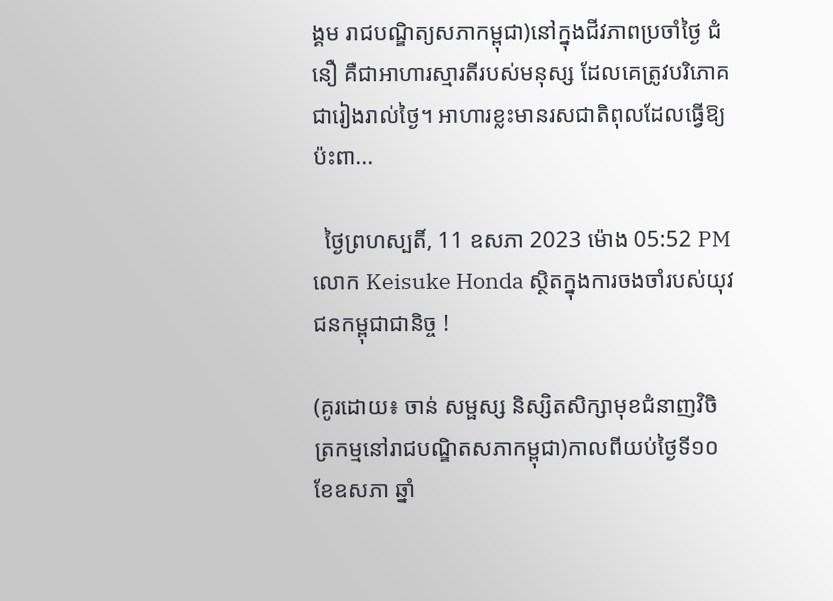ង្គម រាជបណ្ឌិត្យសភាកម្ពុជា)នៅក្នុងជីវភាពប្រចាំថ្ងៃ ជំនឿ គឺជាអាហារស្មារតីរបស់មនុស្ស ដែលគេត្រូវបរិភោគជារៀងរាល់ថ្ងៃ។ អាហារខ្លះមានរសជាតិពុលដែលធ្វើឱ្យប៉ះពា...

  ថ្ងៃព្រហស្បតិ៍, 11 ឧសភា 2023 ម៉ោង 05:52 PM
លោក Keisuke Honda ស្ថិតក្នុងការចងចាំរបស់យុវជនកម្ពុជាជានិច្ច !

(គូរដោយ៖ ចាន់ សម្ផស្ស និស្សិតសិក្សាមុខជំនាញវិចិត្រកម្មនៅរាជបណ្ឌិតសភាកម្ពុជា)កាលពីយប់ថ្ងៃទី១០ ខែឧសភា ឆ្នាំ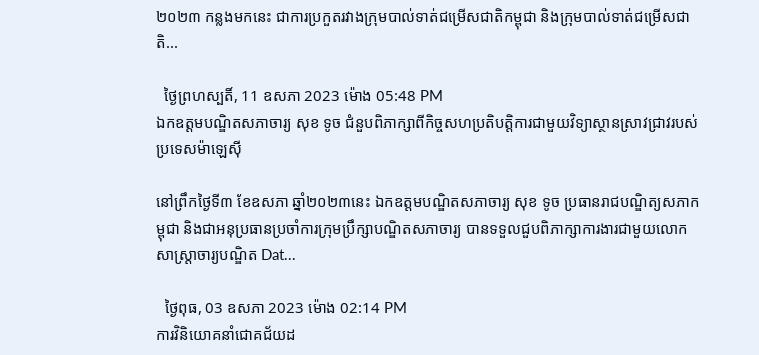២០២៣ កន្លងមកនេះ ជាការប្រកួតរវាងក្រុមបាល់ទាត់ជម្រើសជាតិកម្ពុជា និងក្រុមបាល់ទាត់ជម្រើសជាតិ...

  ថ្ងៃព្រហស្បតិ៍, 11 ឧសភា 2023 ម៉ោង 05:48 PM
ឯកឧត្ដមបណ្ឌិតសភាចារ្យ សុខ ទូច ជំនួបពិភាក្សាពីកិច្ចសហប្រតិបត្តិការជាមួយវិទ្យាស្ថានស្រាវជ្រាវរបស់ប្រទេសម៉ាឡេស៊ី

នៅព្រឹកថ្ងៃទី៣ ខែឧសភា ឆ្នាំ២០២៣នេះ ឯកឧត្ដមបណ្ឌិតសភាចារ្យ សុខ ទូច ប្រធានរាជបណ្ឌិត្យសភាកម្ពុជា និងជាអនុប្រធានប្រចាំការក្រុមប្រឹក្សាបណ្ឌិតសភាចារ្យ បានទទួលជួបពិភាក្សាការងារជាមួយលោកសាស្ត្រាចារ្យបណ្ឌិត Dat...

  ថ្ងៃពុធ, 03 ឧសភា 2023 ម៉ោង 02:14 PM
ការវិនិយោគនាំជោគជ័យដ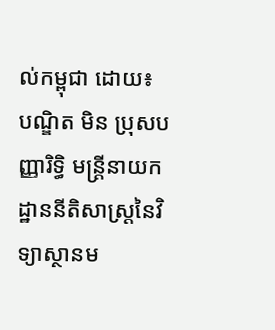ល់កម្ពុជា ដោយ៖ បណ្ឌិត មិន ប្រុសបញ្ញារិទ្ធិ មន្រ្តីនាយកដ្ឋាននីតិសាស្រ្តនៃវិទ្យាស្ថានម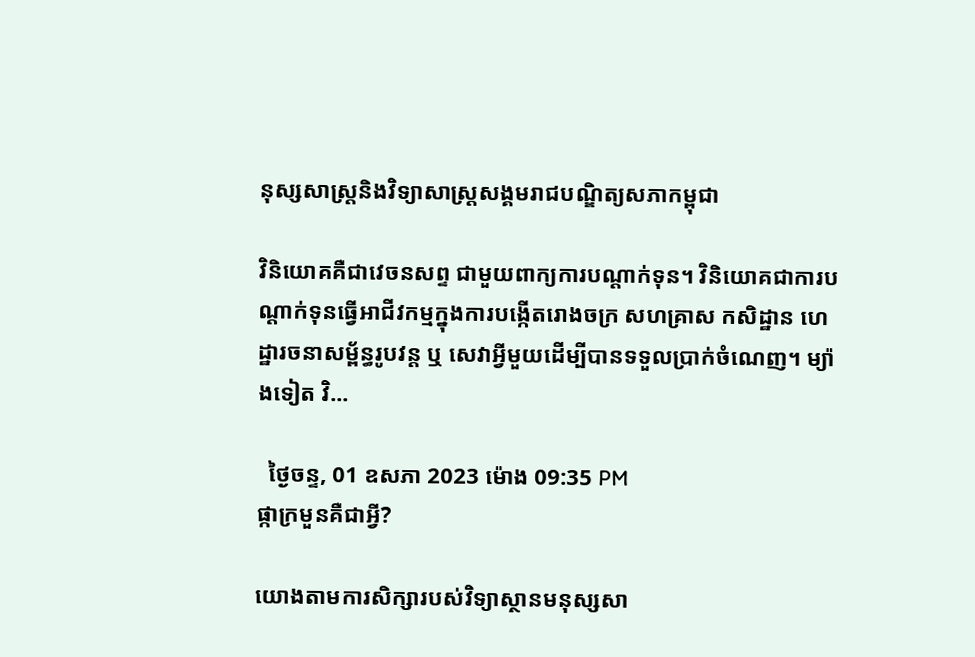នុស្សសាស្រ្តនិងវិទ្យាសាស្រ្តសង្គមរាជបណ្ឌិត្យសភាកម្ពុជា

វិនិយោគគឺជាវេចនសព្ទ ជាមួយពាក្យការបណ្ដាក់ទុន។ វិនិយោគជាការបណ្ដាក់ទុនធ្វើអាជីវកម្មក្នុងការបង្កើតរោងចក្រ សហគ្រាស កសិដ្ឋាន ហេដ្ឋារចនាសម្ព័ន្ធរូបវន្ត ឬ សេវាអ្វីមួយដើម្បីបានទទួលប្រាក់ចំណេញ។ ម្យ៉ាងទៀត វិ...

  ថ្ងៃចន្ទ, 01 ឧសភា 2023 ម៉ោង 09:35 PM
ផ្កាក្រមួនគឺជាអ្វី?

យោងតាមការសិក្សារបស់វិទ្យាស្ថានមនុស្សសា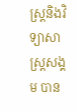ស្ត្រនិងវិទ្យាសាស្ត្រសង្គម បាន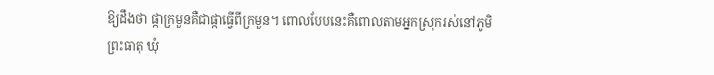ឱ្យដឹងថា ផ្កាក្រមួនគឺជាផ្កាធ្វើពីក្រមួន។ ពោលបែបនេះគឺពោលតាមអ្នកស្រុករស់នៅភូមិព្រះធាតុ ឃុំ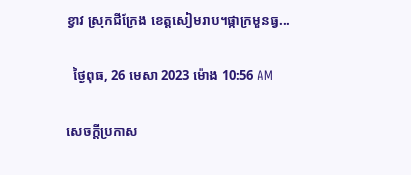ខ្វាវ ស្រុកជីក្រែង ខេត្តសៀមរាប។ផ្កាក្រមួនធ្វ...

  ថ្ងៃពុធ, 26 មេសា 2023 ម៉ោង 10:56 AM

សេចក្តីប្រកាស